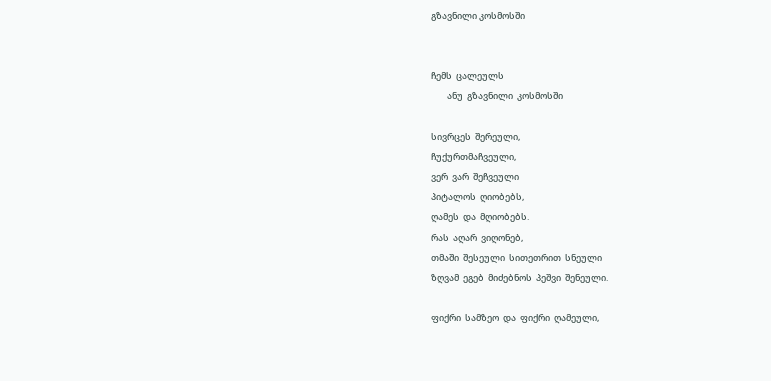გზავნილი კოსმოსში


ჩემს  ცალეულს
        ანუ  გზავნილი  კოსმოსში

სივრცეს  შერეული,
ჩუქურთმაჩვეული,
ვერ  ვარ  შეჩვეული
პიტალოს  ღიობებს,
ღამეს  და  მღიობებს.
რას  აღარ  ვიღონებ,
თმაში  შესეული  სითეთრით  სნეული
ზღვამ  ეგებ  მიძებნოს  პეშვი  შენეული.

ფიქრი  სამზეო  და  ფიქრი  ღამეული,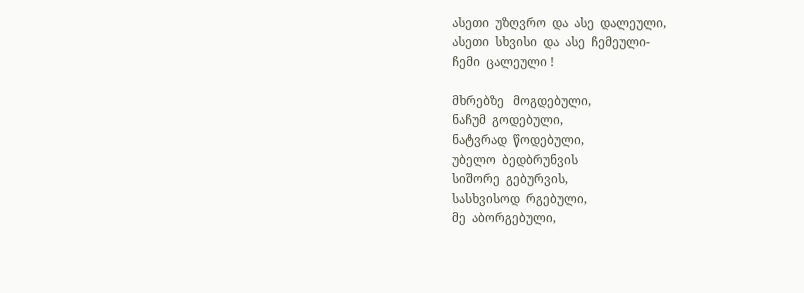ასეთი  უზღვრო  და  ასე  დალეული,
ასეთი  სხვისი  და  ასე  ჩემეული-
ჩემი  ცალეული !

მხრებზე   მოგდებული,
ნაჩუმ  გოდებული,
ნატვრად  წოდებული,
უბელო  ბედბრუნვის
სიშორე  გებურვის,
სასხვისოდ  რგებული,
მე  აბორგებული,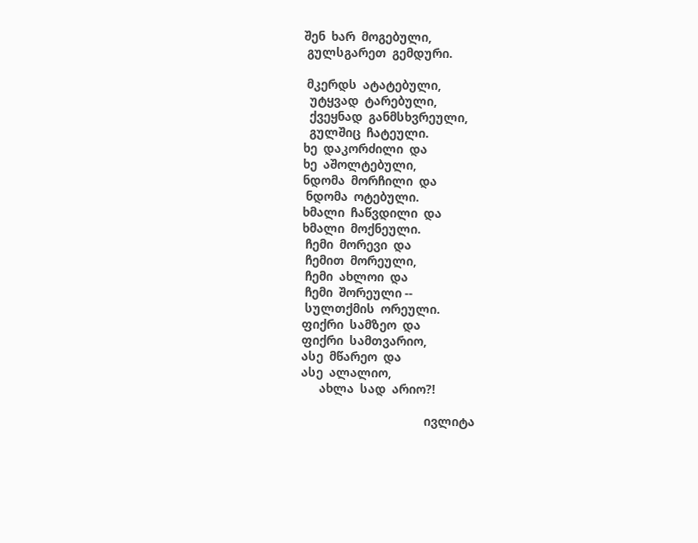შენ  ხარ  მოგებული,
 გულსგარეთ  გემდური.

 მკერდს  ატატებული,
  უტყვად  ტარებული,
  ქვეყნად  განმსხვრეული,
  გულშიც  ჩატეული.
ხე  დაკორძილი  და
ხე  აშოლტებული,
ნდომა  მორჩილი  და
 ნდომა  ოტებული.
ხმალი  ჩაწვდილი  და
ხმალი  მოქნეული.
 ჩემი  მორევი  და
 ჩემით  მორეული,
 ჩემი  ახლოი  და
 ჩემი  შორეული --
 სულთქმის  ორეული.
ფიქრი  სამზეო  და
ფიქრი  სამთვარიო,
ასე  მწარეო  და
ასე  ალალიო,
      ახლა  სად  არიო?!

                                         ივლიტა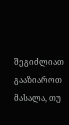შეგიძლიათ გააზიაროთ მასალა, თუ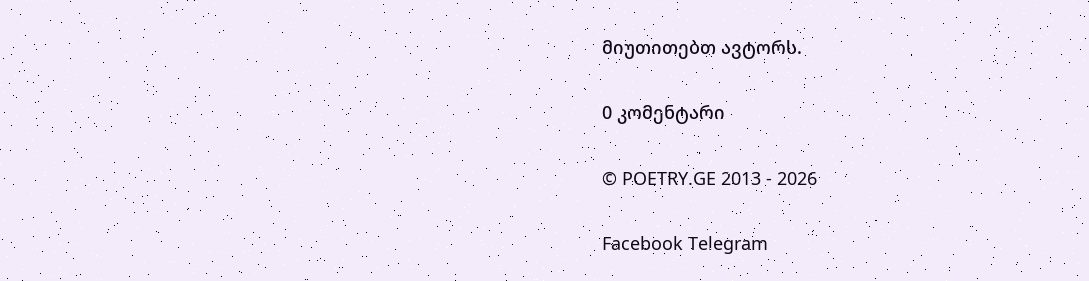მიუთითებთ ავტორს.

0 კომენტარი

© POETRY.GE 2013 - 2026

Facebook Telegram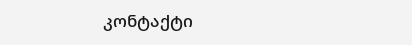კონტაქტი